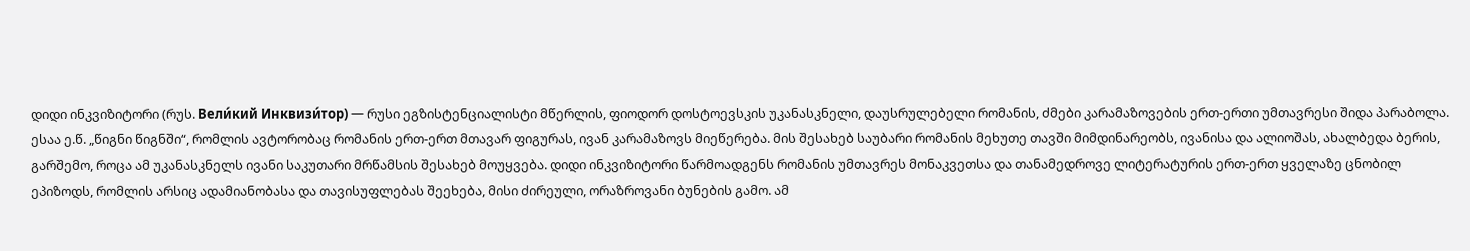დიდი ინკვიზიტორი (რუს. Вели́кий Инквизи́тор) 一 რუსი ეგზისტენციალისტი მწერლის, ფიოდორ დოსტოევსკის უკანასკნელი, დაუსრულებელი რომანის, ძმები კარამაზოვების ერთ-ერთი უმთავრესი შიდა პარაბოლა. ესაა ე.წ. „წიგნი წიგნში“, რომლის ავტორობაც რომანის ერთ-ერთ მთავარ ფიგურას, ივან კარამაზოვს მიეწერება. მის შესახებ საუბარი რომანის მეხუთე თავში მიმდინარეობს, ივანისა და ალიოშას, ახალბედა ბერის, გარშემო, როცა ამ უკანასკნელს ივანი საკუთარი მრწამსის შესახებ მოუყვება. დიდი ინკვიზიტორი წარმოადგენს რომანის უმთავრეს მონაკვეთსა და თანამედროვე ლიტერატურის ერთ-ერთ ყველაზე ცნობილ ეპიზოდს, რომლის არსიც ადამიანობასა და თავისუფლებას შეეხება, მისი ძირეული, ორაზროვანი ბუნების გამო. ამ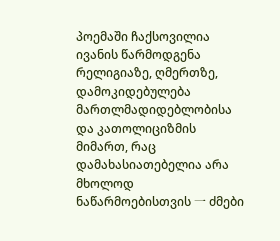პოემაში ჩაქსოვილია ივანის წარმოდგენა რელიგიაზე, ღმერთზე, დამოკიდებულება მართლმადიდებლობისა და კათოლიციზმის მიმართ, რაც დამახასიათებელია არა მხოლოდ ნაწარმოებისთვის 一 ძმები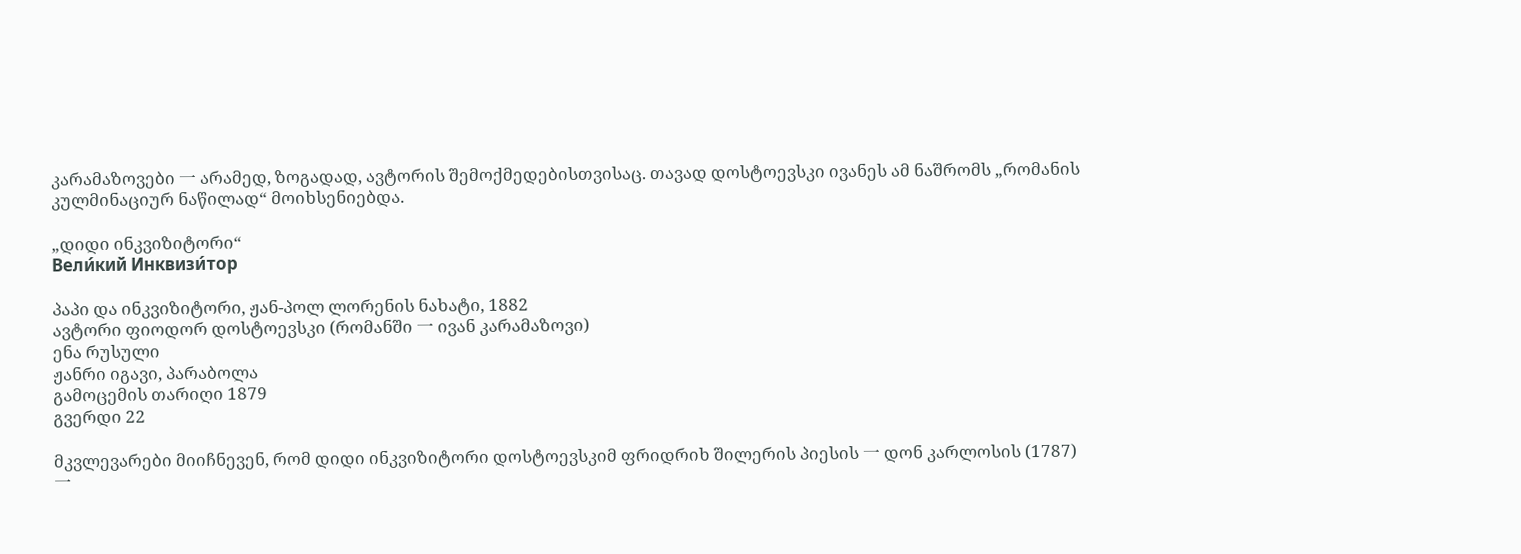კარამაზოვები 一 არამედ, ზოგადად, ავტორის შემოქმედებისთვისაც. თავად დოსტოევსკი ივანეს ამ ნაშრომს „რომანის კულმინაციურ ნაწილად“ მოიხსენიებდა.

„დიდი ინკვიზიტორი“
Вели́кий Инквизи́тор

პაპი და ინკვიზიტორი, ჟან-პოლ ლორენის ნახატი, 1882
ავტორი ფიოდორ დოსტოევსკი (რომანში 一 ივან კარამაზოვი)
ენა რუსული
ჟანრი იგავი, პარაბოლა
გამოცემის თარიღი 1879
გვერდი 22

მკვლევარები მიიჩნევენ, რომ დიდი ინკვიზიტორი დოსტოევსკიმ ფრიდრიხ შილერის პიესის 一 დონ კარლოსის (1787) 一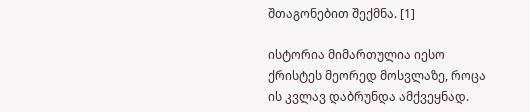შთაგონებით შექმნა. [1]

ისტორია მიმართულია იესო ქრისტეს მეორედ მოსვლაზე, როცა ის კვლავ დაბრუნდა ამქვეყნად.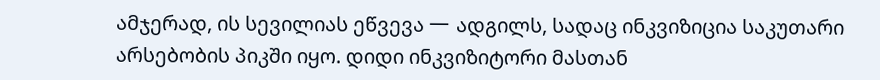ამჯერად, ის სევილიას ეწვევა 一 ადგილს, სადაც ინკვიზიცია საკუთარი არსებობის პიკში იყო. დიდი ინკვიზიტორი მასთან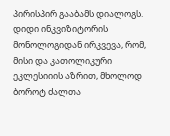პირისპირ გააბამს დიალოგს. დიდი ინკვიზიტორის მონოლოგიდან ირკვევა, რომ, მისი და კათოლიკური ეკლესიიის აზრით, მხოლოდ ბოროტ ძალთა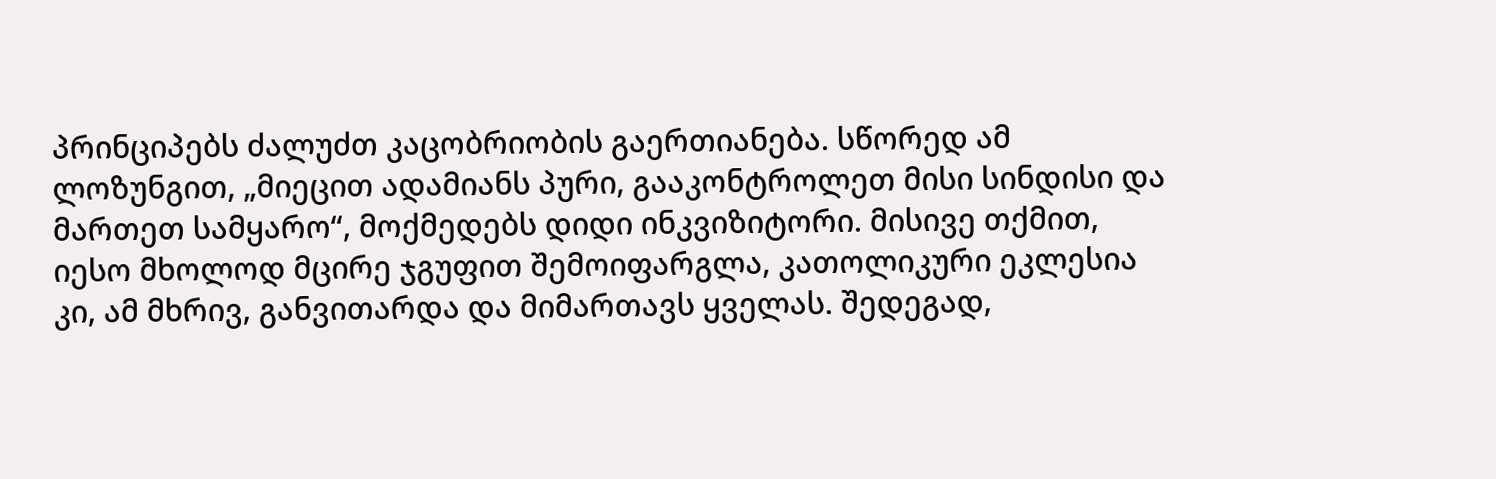პრინციპებს ძალუძთ კაცობრიობის გაერთიანება. სწორედ ამ ლოზუნგით, „მიეცით ადამიანს პური, გააკონტროლეთ მისი სინდისი და მართეთ სამყარო“, მოქმედებს დიდი ინკვიზიტორი. მისივე თქმით, იესო მხოლოდ მცირე ჯგუფით შემოიფარგლა, კათოლიკური ეკლესია კი, ამ მხრივ, განვითარდა და მიმართავს ყველას. შედეგად,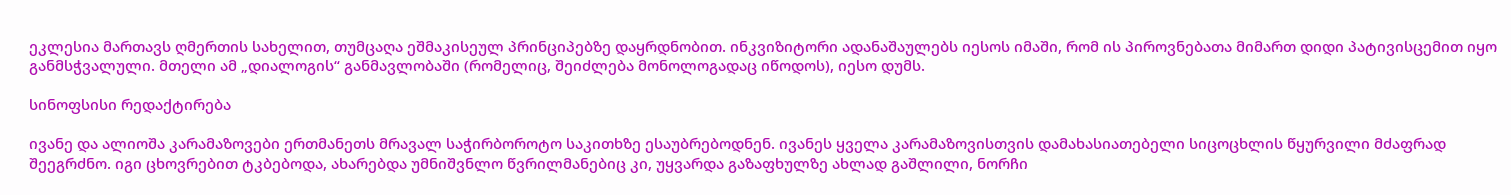ეკლესია მართავს ღმერთის სახელით, თუმცაღა ეშმაკისეულ პრინციპებზე დაყრდნობით. ინკვიზიტორი ადანაშაულებს იესოს იმაში, რომ ის პიროვნებათა მიმართ დიდი პატივისცემით იყო განმსჭვალული. მთელი ამ „დიალოგის“ განმავლობაში (რომელიც, შეიძლება მონოლოგადაც იწოდოს), იესო დუმს.

სინოფსისი რედაქტირება

ივანე და ალიოშა კარამაზოვები ერთმანეთს მრავალ საჭირბოროტო საკითხზე ესაუბრებოდნენ. ივანეს ყველა კარამაზოვისთვის დამახასიათებელი სიცოცხლის წყურვილი მძაფრად შეეგრძნო. იგი ცხოვრებით ტკბებოდა, ახარებდა უმნიშვნლო წვრილმანებიც კი, უყვარდა გაზაფხულზე ახლად გაშლილი, ნორჩი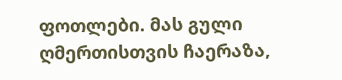ფოთლები. მას გული ღმერთისთვის ჩაერაზა,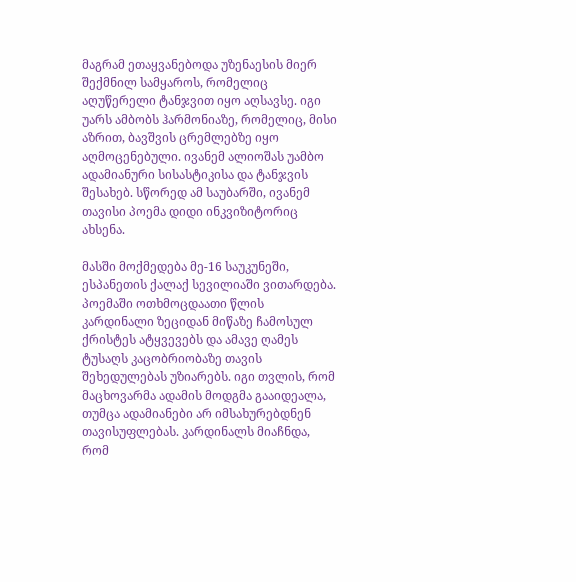მაგრამ ეთაყვანებოდა უზენაესის მიერ შექმნილ სამყაროს, რომელიც აღუწერელი ტანჯვით იყო აღსავსე. იგი უარს ამბობს ჰარმონიაზე, რომელიც, მისი აზრით, ბავშვის ცრემლებზე იყო აღმოცენებული. ივანემ ალიოშას უამბო ადამიანური სისასტიკისა და ტანჯვის შესახებ. სწორედ ამ საუბარში, ივანემ თავისი პოემა დიდი ინკვიზიტორიც ახსენა.

მასში მოქმედება მე-16 საუკუნეში, ესპანეთის ქალაქ სევილიაში ვითარდება. პოემაში ოთხმოცდაათი წლის კარდინალი ზეციდან მიწაზე ჩამოსულ ქრისტეს ატყვევებს და ამავე ღამეს ტუსაღს კაცობრიობაზე თავის შეხედულებას უზიარებს. იგი თვლის, რომ მაცხოვარმა ადამის მოდგმა გააიდეალა, თუმცა ადამიანები არ იმსახურებდნენ თავისუფლებას. კარდინალს მიაჩნდა, რომ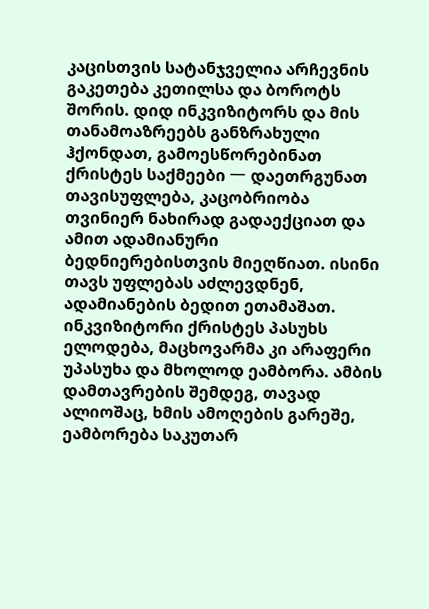კაცისთვის სატანჯველია არჩევნის გაკეთება კეთილსა და ბოროტს შორის. დიდ ინკვიზიტორს და მის თანამოაზრეებს განზრახული ჰქონდათ, გამოესწორებინათ ქრისტეს საქმეები 一 დაეთრგუნათ თავისუფლება, კაცობრიობა თვინიერ ნახირად გადაექციათ და ამით ადამიანური ბედნიერებისთვის მიეღწიათ. ისინი თავს უფლებას აძლევდნენ, ადამიანების ბედით ეთამაშათ. ინკვიზიტორი ქრისტეს პასუხს ელოდება, მაცხოვარმა კი არაფერი უპასუხა და მხოლოდ ეამბორა. ამბის დამთავრების შემდეგ, თავად ალიოშაც, ხმის ამოღების გარეშე, ეამბორება საკუთარ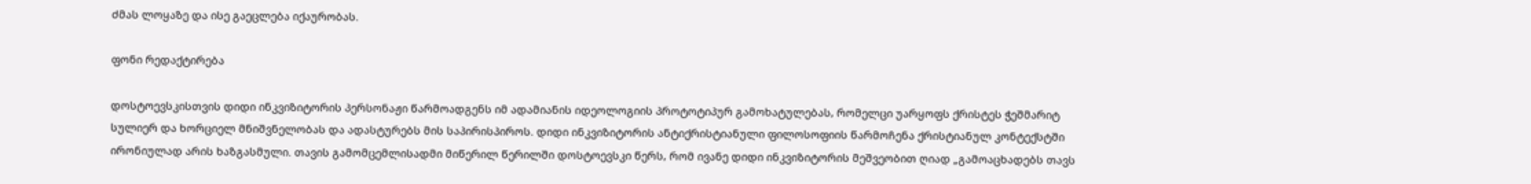ძმას ლოყაზე და ისე გაეცლება იქაურობას.

ფონი რედაქტირება

დოსტოევსკისთვის დიდი ინკვიზიტორის პერსონაჟი წარმოადგენს იმ ადამიანის იდეოლოგიის პროტოტიპურ გამოხატულებას, რომელცი უარყოფს ქრისტეს ჭეშმარიტ სულიერ და ხორციელ მნიშვნელობას და ადასტურებს მის საპირისპიროს. დიდი ინკვიზიტორის ანტიქრისტიანული ფილოსოფიის წარმოჩენა ქრისტიანულ კონტექსტში ირონიულად არის ხაზგასმული. თავის გამომცემლისადმი მიწერილ წერილში დოსტოევსკი წერს, რომ ივანე დიდი ინკვიზიტორის მეშვეობით ღიად „გამოაცხადებს თავს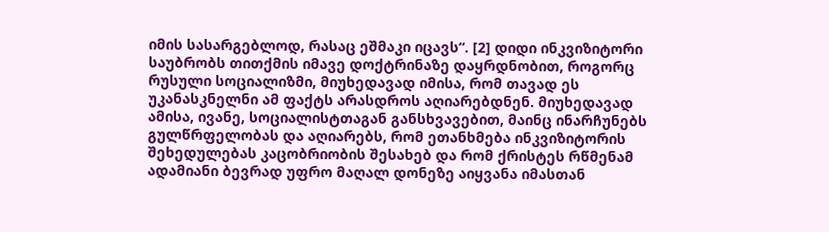იმის სასარგებლოდ, რასაც ეშმაკი იცავს“. [2] დიდი ინკვიზიტორი საუბრობს თითქმის იმავე დოქტრინაზე დაყრდნობით, როგორც რუსული სოციალიზმი, მიუხედავად იმისა, რომ თავად ეს უკანასკნელნი ამ ფაქტს არასდროს აღიარებდნენ. მიუხედავად ამისა, ივანე, სოციალისტთაგან განსხვავებით, მაინც ინარჩუნებს გულწრფელობას და აღიარებს, რომ ეთანხმება ინკვიზიტორის შეხედულებას კაცობრიობის შესახებ და რომ ქრისტეს რწმენამ ადამიანი ბევრად უფრო მაღალ დონეზე აიყვანა იმასთან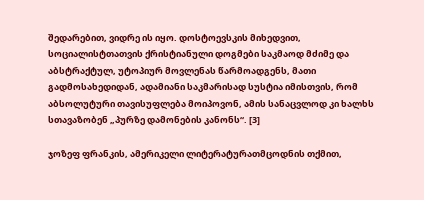შედარებით, ვიდრე ის იყო. დოსტოევსკის მიხედვით, სოციალისტთათვის ქრისტიანული დოგმები საკმაოდ მძიმე და აბსტრაქტულ, უტოპიურ მოვლენას წარმოადგენს, მათი გადმოსახედიდან, ადამიანი საკმარისად სუსტია იმისთვის, რომ აბსოლუტური თავისუფლება მოიპოვონ, ამის სანაცვლოდ კი ხალხს სთავაზობენ „პურზე დამონების კანონს“. [3]

ჯოზეფ ფრანკის, ამერიკელი ლიტერატურათმცოდნის თქმით,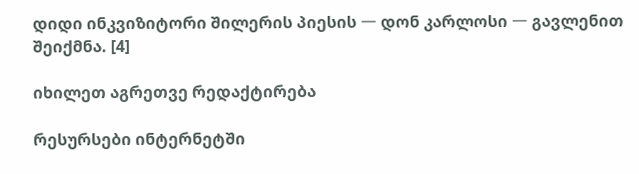დიდი ინკვიზიტორი შილერის პიესის 一 დონ კარლოსი 一 გავლენით შეიქმნა. [4]

იხილეთ აგრეთვე რედაქტირება

რესურსები ინტერნეტში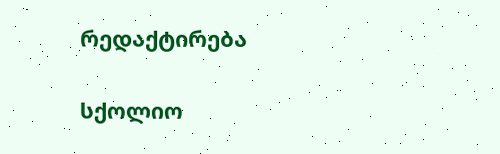რედაქტირება

სქოლიო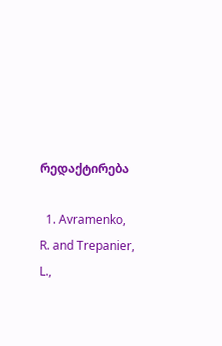რედაქტირება

  1. Avramenko, R. and Trepanier, L.,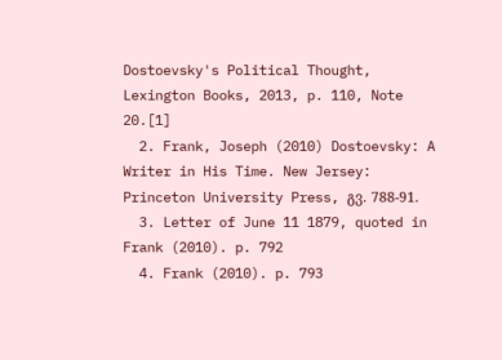Dostoevsky's Political Thought, Lexington Books, 2013, p. 110, Note 20.[1]
  2. Frank, Joseph (2010) Dostoevsky: A Writer in His Time. New Jersey: Princeton University Press, გვ. 788-91.
  3. Letter of June 11 1879, quoted in Frank (2010). p. 792
  4. Frank (2010). p. 793